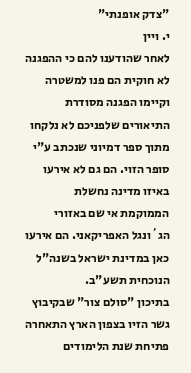"צדק אופנתי"
י. ויין
לאחר שהודענו להם כי ההפגנה לא חוקית הם פנו למשטרה וקיימו הפגנה מסודרת
התיאורים שלפניכם לא נלקחו מתוך ספר דמיוני שנכתב ע"י סופר הזוי. הם גם לא אירעו באיזו מדינה נחשלת הממוקמת אי שם באזורי הג´ונגל האפריקאני. הם אירעו כאן במדינת ישראל בשנה"ל הנוכחית תשע"ב.
בתיכון "סולם צור" שבקיבוץ גשר הזיו בצפון הארץ התאחרה פתיחת שנת הלימודים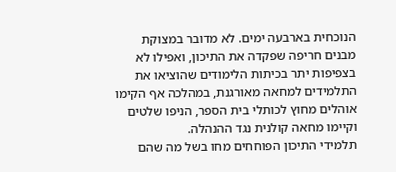הנוכחית בארבעה ימים. לא מדובר במצוקת מבנים חריפה שפקדה את התיכון, ואפילו לא בצפיפות יתר בכיתות הלימודים שהוציאו את התלמידים למחאה מאורגנת, במהלכה אף הקימו אוהלים מחוץ לכותלי בית הספר, הניפו שלטים וקיימו מחאה קולנית נגד ההנהלה.
תלמידי התיכון הפוחחים מחו בשל מה שהם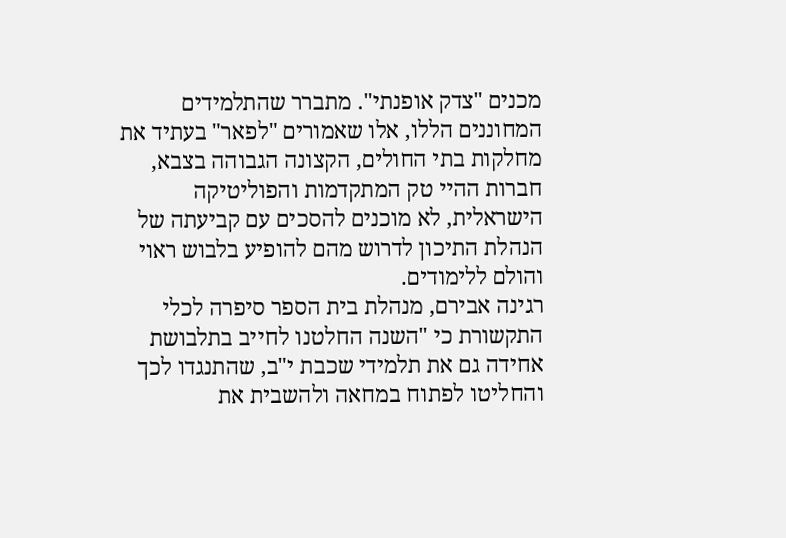מכנים "צדק אופנתי". מתברר שהתלמידים המחוננים הללו, אלו שאמורים "לפאר" בעתיד את מחלקות בתי החולים, הקצונה הגבוהה בצבא, חברות ההיי טק המתקדמות והפוליטיקה הישראלית, לא מוכנים להסכים עם קביעתה של הנהלת התיכון לדרוש מהם להופיע בלבוש ראוי והולם ללימודים.
רגינה אבירם, מנהלת בית הספר סיפרה לכלי התקשורת כי "השנה החלטנו לחייב בתלבושת אחידה גם את תלמידי שכבת י"ב, שהתנגדו לכך והחליטו לפתוח במחאה ולהשבית את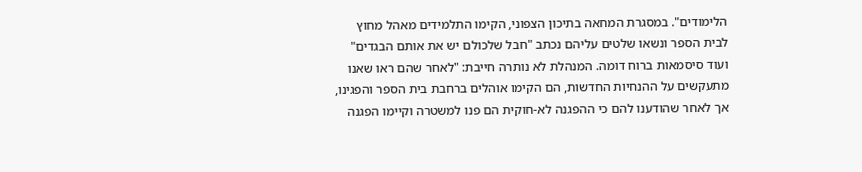הלימודים". במסגרת המחאה בתיכון הצפוני, הקימו התלמידים מאהל מחוץ לבית הספר ונשאו שלטים עליהם נכתב "חבל שלכולם יש את אותם הבגדים" ועוד סיסמאות ברוח דומה. המנהלת לא נותרה חייבת: "לאחר שהם ראו שאנו מתעקשים על ההנחיות החדשות, הם הקימו אוהלים ברחבת בית הספר והפגינו, אך לאחר שהודענו להם כי ההפגנה לא-חוקית הם פנו למשטרה וקיימו הפגנה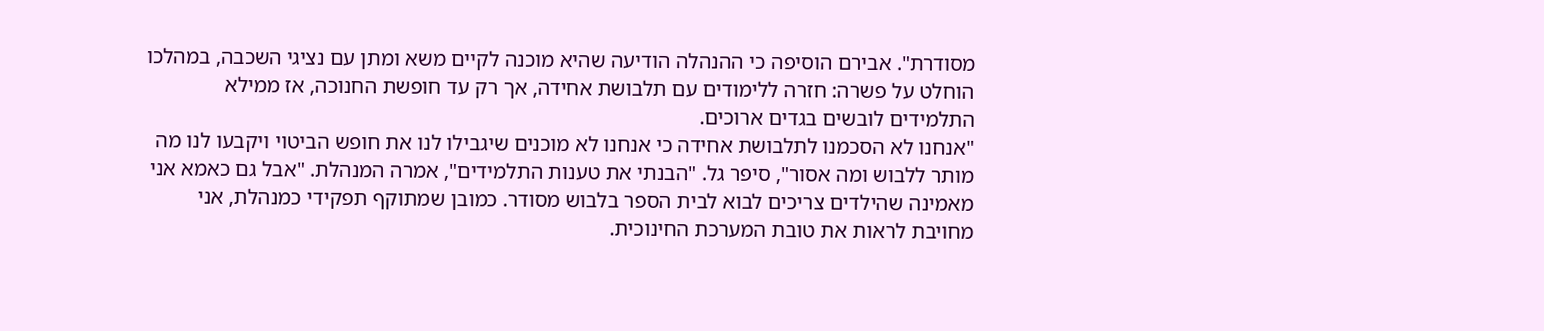מסודרת". אבירם הוסיפה כי ההנהלה הודיעה שהיא מוכנה לקיים משא ומתן עם נציגי השכבה, במהלכו הוחלט על פשרה: חזרה ללימודים עם תלבושת אחידה, אך רק עד חופשת החנוכה, אז ממילא התלמידים לובשים בגדים ארוכים.
"אנחנו לא הסכמנו לתלבושת אחידה כי אנחנו לא מוכנים שיגבילו לנו את חופש הביטוי ויקבעו לנו מה מותר ללבוש ומה אסור", סיפר גל. "הבנתי את טענות התלמידים", אמרה המנהלת. "אבל גם כאמא אני מאמינה שהילדים צריכים לבוא לבית הספר בלבוש מסודר. כמובן שמתוקף תפקידי כמנהלת, אני מחויבת לראות את טובת המערכת החינוכית.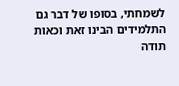לשמחתי, בסופו של דבר גם התלמידים הבינו זאת וכאות תודה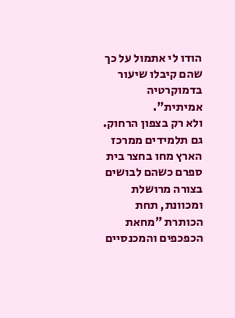הודו לי אתמול על כך שהם קיבלו שיעור בדמוקרטיה אמיתית".
ולא רק בצפון הרחוק. גם תלמידים ממרכז הארץ מחו בחצר בית ספרם כשהם לבושים בצורה מרושלת ומכוונת, תחת הכותרת "מחאת הכפכפים והמכנסיים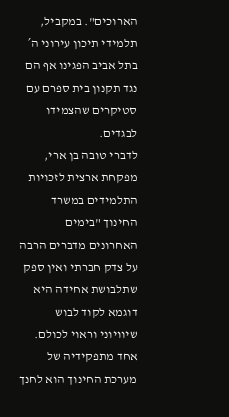הארוכים". במקביל, תלמידי תיכון עירוני ה´ בתל אביב הפגינו אף הם נגד תקנון בית ספרם עם סטיקרים שהצמידו לבגדים.
לדברי טובה בן ארי, מפקחת ארצית לזכויות התלמידים במשרד החינוך "בימים האחרונים מדברים הרבה על צדק חברתי ואין ספק שתלבושת אחידה היא דוגמא לקוד לבוש שיוויוני וראוי לכולם. אחד מתפקידיה של מערכת החינוך הוא לחנך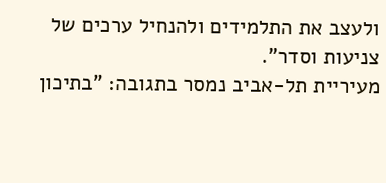ולעצב את התלמידים ולהנחיל ערכים של צניעות וסדר".
מעיריית תל-אביב נמסר בתגובה: "בתיכון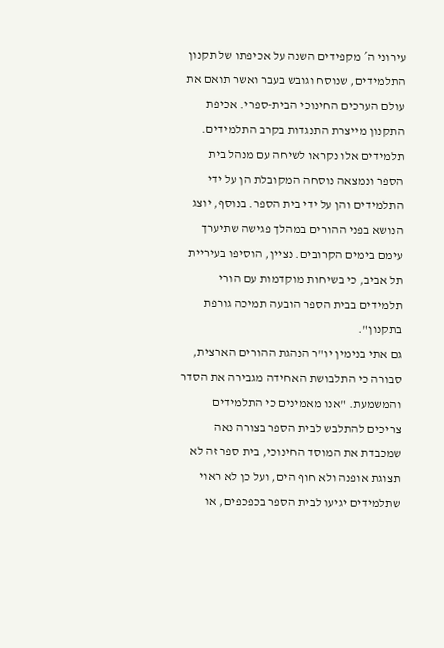עירוני ה´ מקפידים השנה על אכיפתו של תקנון התלמידים, שנוסח וגובש בעבר ואשר תואם את עולם הערכים החינוכי הבית-ספרי. אכיפת התקנון מייצרת התנגדות בקרב התלמידים. תלמידים אלו נקראו לשיחה עם מנהל בית הספר ונמצאה נוסחה המקובלת הן על ידי התלמידים והן על ידי בית הספר. בנוסף, יוצג הנושא בפני ההורים במהלך פגישה שתיערך עימם בימים הקרובים. נציין, הוסיפו בעיריית תל אביב, כי בשיחות מוקדמות עם הורי תלמידים בבית הספר הובעה תמיכה גורפת בתקנון".
גם אתי בנימין יו"ר הנהגת ההורים הארצית, סבורה כי התלבושת האחידה מגבירה את הסדר והמשמעת. "אנו מאמינים כי התלמידים צריכים להתלבש לבית הספר בצורה נאה שמכבדת את המוסד החינוכי, בית ספר זה לא תצוגת אופנה ולא חוף הים, ועל כן לא ראוי שתלמידים יגיעו לבית הספר בכפכפים, או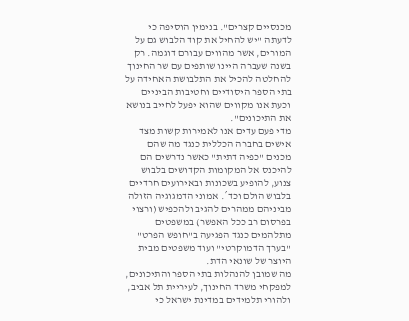מכנסיים קצרים". בנימין הוסיפה כי לדעתה "יש להחיל את קוד הלבוש גם על המורים, אשר מהווים עבורם דוגמה. רק בשנה שעברה היינו שותפים עם שר החינוך להחלטה להכיל את התלבושת האחידה על בתי הספר היסודיים וחטיבות הביניים וכעת אנו מקווים שהוא יפעל לחייב בנושא את התיכונים".
מדי פעם עדים אנו לאמירות קשות מצד אישים בחברה הכללית כנגד מה שהם מכנים "כפיה דתית" כאשר נדרשים הם להיכנס אל המקומות הקדושים בלבוש צנוע, להופיע בשכונות ובאירועים חרדיים בלבוש הולם וכד´. אמוני הדמגוגיה הזולה מביניהם ממהרים להגיב ולהכפיש (ורצוי בפרסום רב ככל האפשר) במשפטים מתלהמים כנגד הפגיעה ב"חופש הפרט" "בערך הדמוקרטי" ועוד משפטים מבית היוצר של שונאי הדת.
מה שמובן להנהלות בתי הספר והתיכונים, למפקחי משרד החינוך, לעיריית תל אביב, ולהורי תלמידים במדינת ישראל כי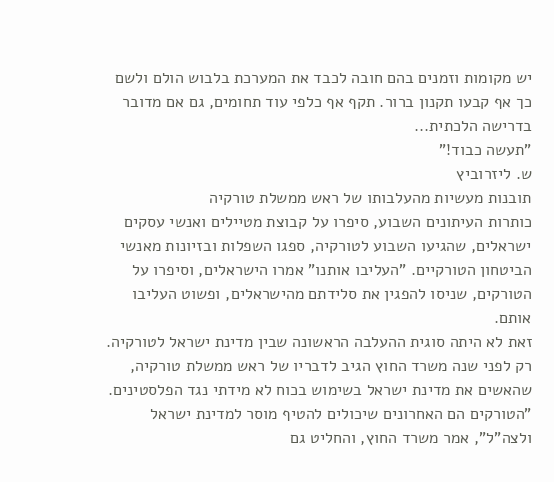יש מקומות וזמנים בהם חובה לכבד את המערכת בלבוש הולם ולשם כך אף קבעו תקנון ברור. תקף אף כלפי עוד תחומים, גם אם מדובר בדרישה הלכתית...
"תעשה כבוד!"
ש. ליזרוביץ
תובנות מעשיות מהעלבותו של ראש ממשלת טורקיה
כותרות העיתונים השבוע, סיפרו על קבוצת מטיילים ואנשי עסקים ישראלים, שהגיעו השבוע לטורקיה, ספגו השפלות ובזיונות מאנשי הביטחון הטורקיים. "העליבו אותנו" אמרו הישראלים, וסיפרו על הטורקים, שניסו להפגין את סלידתם מהישראלים, ופשוט העליבו אותם.
זאת לא היתה סוגית ההעלבה הראשונה שבין מדינת ישראל לטורקיה. רק לפני שנה משרד החוץ הגיב לדבריו של ראש ממשלת טורקיה, שהאשים את מדינת ישראל בשימוש בכוח לא מידתי נגד הפלסטינים. "הטורקים הם האחרונים שיכולים להטיף מוסר למדינת ישראל ולצה"ל", אמר משרד החוץ, והחליט גם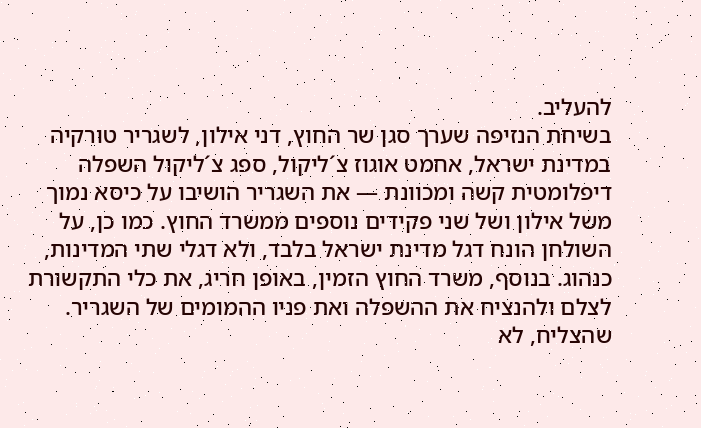להעליב.
בשיחת הנזיפה שערך סגן שר החוץ, דני אילון, לשגריר טורקיה במדינת ישראל, אחמט אוגוז צ´ליקול, ספג צ´ליקול השפלה דיפלומטית קשה ומכוונת — את השגריר הושיבו על כיסא נמוך משל אילון ושל שני פקידים נוספים ממשרד החוץ. כמו כן, על השולחן הונח דגל מדינת ישראל בלבד, ולא דגלי שתי המדינות, כנהוג. בנוסף, משרד החוץ הזמין, באופן חריג, את כלי התקשורת לצלם ולהנציח את ההשפלה ואת פניו ההמומים של השגריר. שהצליח, לא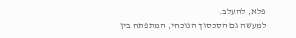פלא, להעלב.
למעשה גם הסכסוך הנוכחי, המתפתח בין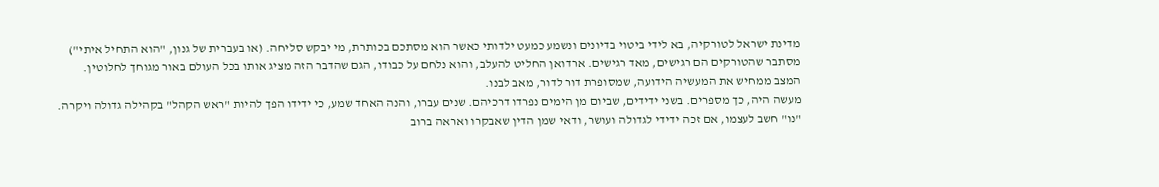מדינת ישראל לטורקיה, בא לידי ביטוי בדיונים ונשמע כמעט ילדותי כאשר הוא מסתכם בכותרת, מי יבקש סליחה. (או בעברית של גנון, "הוא התחיל איתי")
מסתבר שהטורקים הם רגישים, מאד רגישים. ארדואן החליט להעלב, והוא נלחם על כבודו, הגם שהדבר הזה מציג אותו בכל העולם באור מגוחך לחלוטין. המצב ממחיש את המעשיה הידועה, שמסופרת דור לדור, מאב לבנו.
מעשה היה, כך מספרים. בשני ידידים, שביום מן הימים נפרדו דרכיהם. שנים עברו, והנה האחד שמע, כי ידידו הפך להיות "ראש הקהל" בקהילה גדולה ויקרה. "נו" חשב לעצמו, אם זכה ידידי לגדולה ועושר, ודאי שמן הדין שאבקרו ואראה ברוב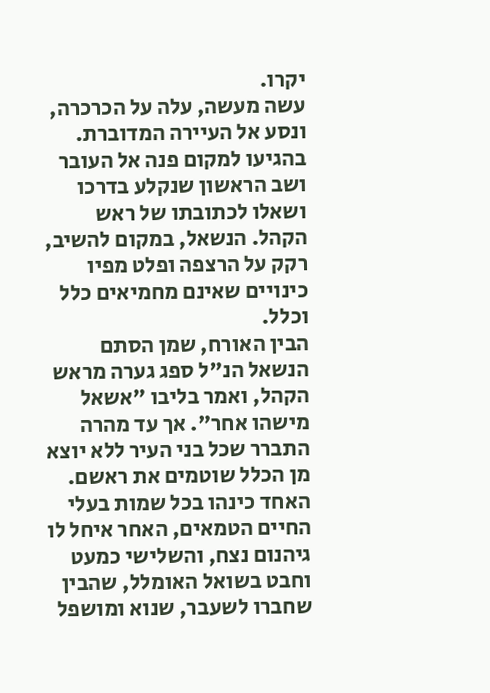יקרו.
עשה מעשה, עלה על הכרכרה, ונסע אל העיירה המדוברת. בהגיעו למקום פנה אל העובר ושב הראשון שנקלע בדרכו ושאלו לכתובתו של ראש הקהל. הנשאל, במקום להשיב, רקק על הרצפה ופלט מפיו כינויים שאינם מחמיאים כלל וכלל.
הבין האורח, שמן הסתם הנשאל הנ"ל ספג גערה מראש הקהל, ואמר בליבו "אשאל מישהו אחר". אך עד מהרה התברר שכל בני העיר ללא יוצא מן הכלל שוטמים את ראשם. האחד כינהו בכל שמות בעלי החיים הטמאים, האחר איחל לו גיהנום נצח, והשלישי כמעט וחבט בשואל האומלל, שהבין שחברו לשעבר, שנוא ומושפל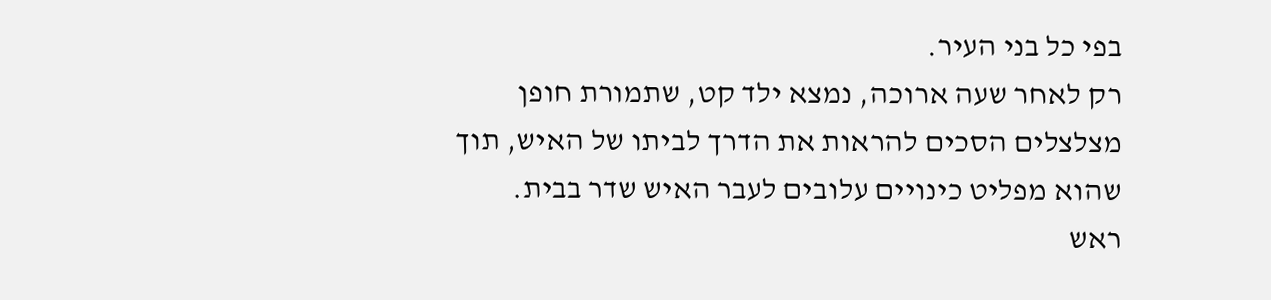בפי כל בני העיר.
רק לאחר שעה ארוכה, נמצא ילד קט, שתמורת חופן מצלצלים הסכים להראות את הדרך לביתו של האיש, תוך שהוא מפליט כינויים עלובים לעבר האיש שדר בבית.
ראש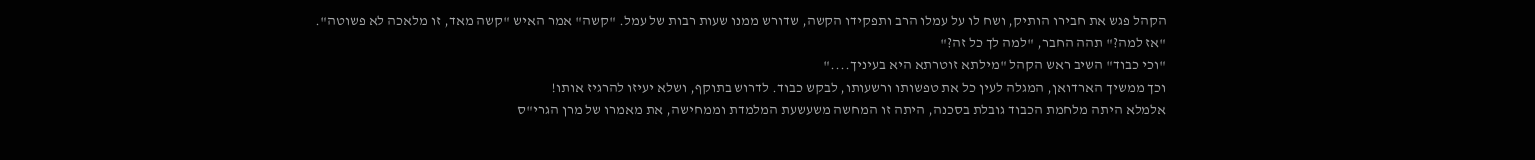הקהל פגש את חבירו הותיק, ושח לו על עמלו הרב ותפקידו הקשה, שדורש ממנו שעות רבות של עמל. "קשה" אמר האיש "קשה מאד, זו מלאכה לא פשוטה".
"אז למה?" תהה החבר, "למה לך כל זה?"
"וכי כבוד" השיב ראש הקהל "מילתא זוטרתא היא בעיניך...."
וכך ממשיך הארדואן, המגלה לעין כל את טפשותו ורשעותו, לבקש כבוד. לדרוש בתוקף, ושלא יעיזו להרגיז אותו!
אלמלא היתה מלחמת הכבוד גובלת בסכנה, היתה זו המחשה משעשעת המלמדת וממחישה, את מאמרו של מרן הגרי"ס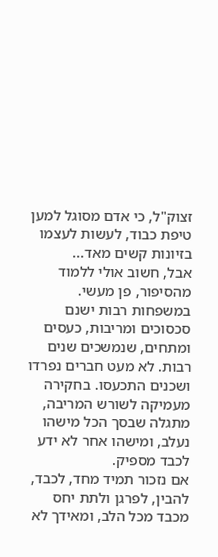זצוק"ל, כי אדם מסוגל למען טיפת כבוד, לעשות לעצמו בזיונות קשים מאד...
אבל, חשוב אולי ללמוד מהסיפור, פן מעשי.
במשפחות רבות ישנם סכסוכים ומריבות, כעסים ומתחים, שנמשכים שנים רבות. לא מעט חברים נפרדו ושכנים התכעסו. בחקירה מעמיקה לשורש המריבה, מתגלה שבסך הכל מישהו נעלב, ומישהו אחר לא ידע לכבד מספיק.
אם נזכור תמיד מחד, לכבד, להבין, לפרגן ולתת יחס מכבד מכל הלב, ומאידך לא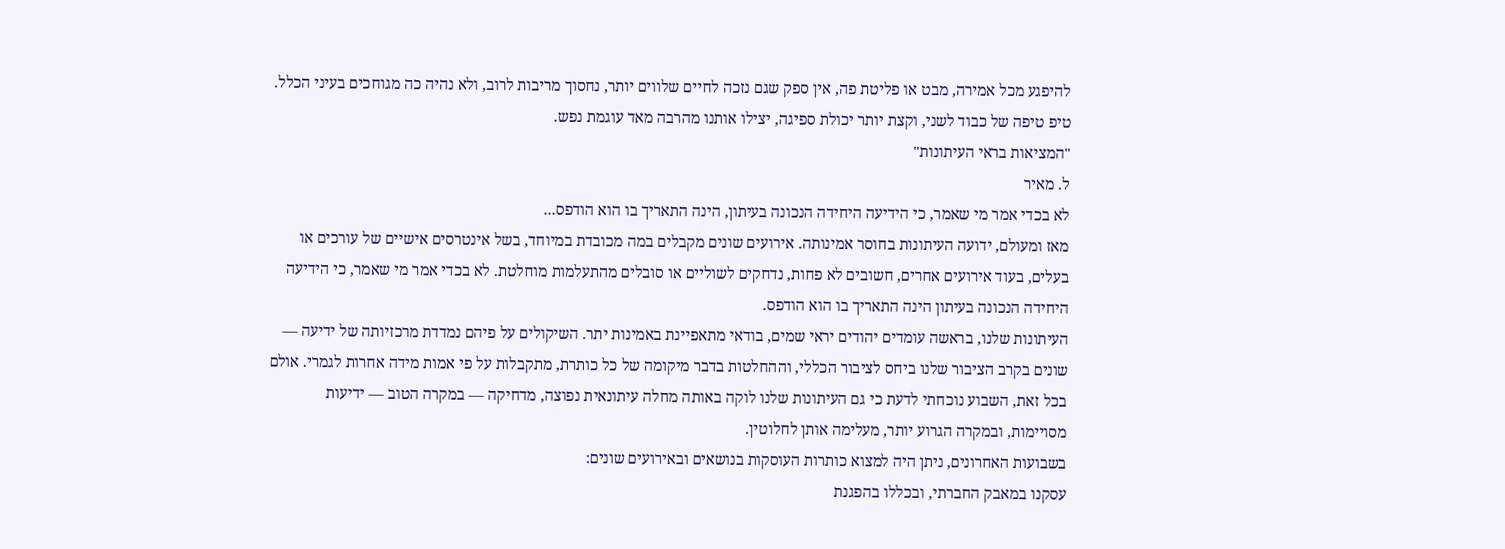להיפגע מכל אמירה, מבט או פליטת פה, אין ספק שגם נזכה לחיים שלווים יותר, נחסוך מריבות לרוב, ולא נהיה כה מגוחכים בעיני הכלל.
טיפ טיפה של כבוד לשני, וקצת יותר יכולת ספיגה, יצילו אותנו מהרבה מאד עוגמת נפש.
"המציאות בראי העיתונות"
ל. מאיר
לא בכדי אמר מי שאמר, כי הידיעה היחידה הנכונה בעיתון, הינה התאריך בו הוא הודפס...
מאז ומעולם, ידועה העיתונות בחוסר אמינותה. אירועים שונים מקבלים במה מכובדת במיוחד, בשל אינטרסים אישיים של עורכים או בעלים, בעוד אירועים אחרים, חשובים לא פחות, נדחקים לשוליים או סובלים מהתעלמות מוחלטת. לא בכדי אמר מי שאמר, כי הידיעה היחידה הנכונה בעיתון הינה התאריך בו הוא הודפס.
העיתונות שלנו, בראשה עומדים יהודים יראי שמים, בודאי מתאפיינת באמינות יתר. השיקולים על פיהם נמדדת מרכזיותה של ידיעה — שונים בקרב הציבור שלנו ביחס לציבור הכללי, וההחלטות בדבר מיקומה של כל כותרת, מתקבלות על פי אמות מידה אחרות לגמרי. אולם בכל זאת, השבוע נוכחתי לדעת כי גם העיתונות שלנו לוקה באותה מחלה עיתונאית נפוצה, מדחיקה — במקרה הטוב — ידיעות מסויימות, ובמקרה הגרוע יותר, מעלימה אותן לחלוטין.
בשבועות האחרונים, ניתן היה למצוא כותרות העוסקות בנושאים ובאירועים שונים:
עסקנו במאבק החברתי, ובכללו בהפגנת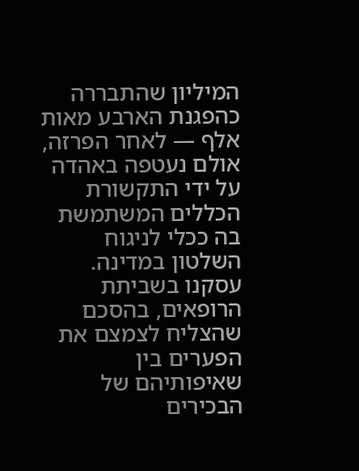המיליון שהתבררה כהפגנת הארבע מאות אלף — לאחר הפרזה, אולם נעטפה באהדה על ידי התקשורת הכללים המשתמשת בה ככלי לניגוח השלטון במדינה.
עסקנו בשביתת הרופאים, בהסכם שהצליח לצמצם את הפערים בין שאיפותיהם של הבכירים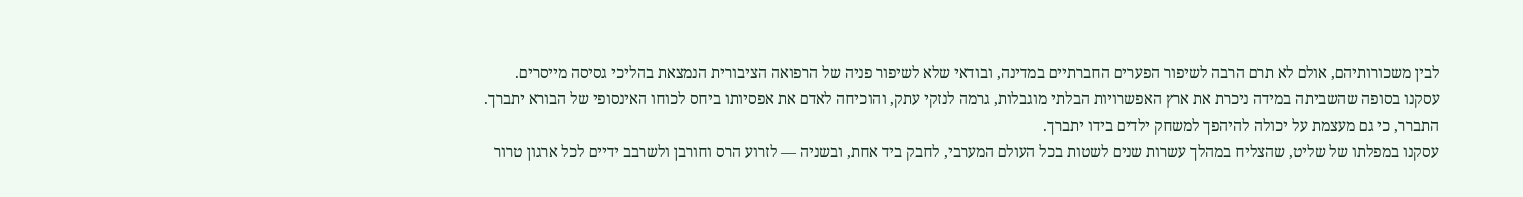לבין משכורותיהם, אולם לא תרם הרבה לשיפור הפערים החברתיים במדינה, ובודאי שלא לשיפור פניה של הרפואה הציבורית הנמצאת בהליכי גסיסה מייסרים.
עסקנו בסופה שהשביתה במידה ניכרת את ארץ האפשרויות הבלתי מוגבלות, גרמה לנזקי עתק, והוכיחה לאדם את אפסיותו ביחס לכוחו האינסופי של הבורא יתברך. התברר, כי גם מעצמת על יכולה להיהפך למשחק ילדים בידו יתברך.
עסקנו במפלתו של שליט, שהצליח במהלך עשרות שנים לשטות בכל העולם המערבי, לחבק ביד אחת, ובשניה — לזרוע הרס וחורבן ולשרבב ידיים לכל ארגון טרור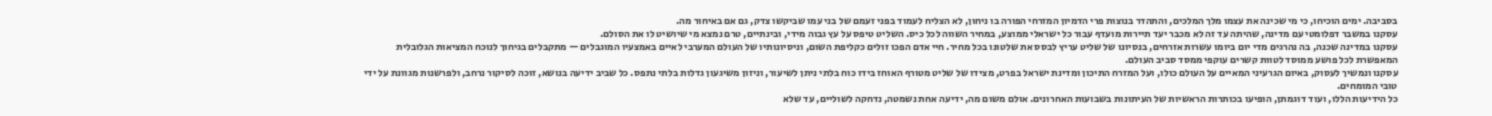בסביבה. ימים הוכיחו, כי מי שכינה את עצמו מלך המלכים, והתהדר בנוצות פרי הדמיון המזרחי הפורה בו ניחון, לא הצליח לעמוד בפני זעמם של בני עמו שביקשו צדק, גם אם באיחור מה.
עסקנו במשבר דפלומטי עם מדינה, שהיתה עד זה לא מכבר יעד תיירות מועדף עבור כל ישראלי ממוצע, במחיר השווה לכל כיס. השליט טיפס על עץ גבוה מידי, ובינתיים, טרם נמצא מי שיושיט לו את הסולם.
עסקנו במדינה שכנה, בה נהרגים מדי יום ביומו עשרות אזרחים, בנסיונו של שליט עריץ לבסס את שלטונו בכל מחיר. חיי אדם הפכו זולים כקליפת השום, וניסיונותיו של העולם המערבי לאיים באמצעיו המוגבלים — מתקבלים בגיחוך לנוכח המציאות הגלובלית המאפשרת לכל פושע ממוסד לטוות קשרים עוקפי ממסד סביב העולם.
עסקנו ונמשיך לעסוק, באיום הגרעיני המאיים על העולם כולו, ועל המזרח התיכון ומדינת ישראל בפרט, מצידו של שליט מטורף האוחז בידו כוח בלתי ניתן לשיעור, וניזון משיגעון גדלות בלתי נתפס. כל שביב ידיעה בנושא, זוכה לסיקור נרחב, ולפרשנות מגוונת על ידי טובי המומחים.
כל הידיעות הללו, ועוד דוגמתן, הופיעו בכותרות הראשיות של העיתונות בשבועות האחרונים. אולם משום מה, ידיעה אחת נשמטה, נדחקה לשוליים, עד שלא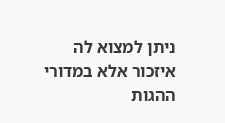ניתן למצוא לה איזכור אלא במדורי ההגות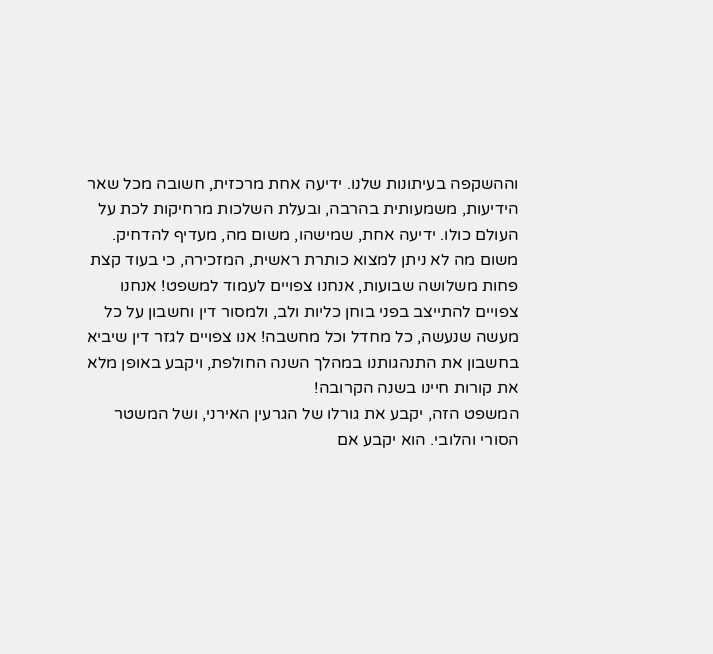וההשקפה בעיתונות שלנו. ידיעה אחת מרכזית, חשובה מכל שאר הידיעות, משמעותית בהרבה, ובעלת השלכות מרחיקות לכת על העולם כולו. ידיעה אחת, שמישהו, משום מה, מעדיף להדחיק.
משום מה לא ניתן למצוא כותרת ראשית, המזכירה, כי בעוד קצת פחות משלושה שבועות, אנחנו צפויים לעמוד למשפט! אנחנו צפויים להתייצב בפני בוחן כליות ולב, ולמסור דין וחשבון על כל מעשה שנעשה, כל מחדל וכל מחשבה! אנו צפויים לגזר דין שיביא בחשבון את התנהגותנו במהלך השנה החולפת, ויקבע באופן מלא את קורות חיינו בשנה הקרובה!
המשפט הזה, יקבע את גורלו של הגרעין האירני, ושל המשטר הסורי והלובי. הוא יקבע אם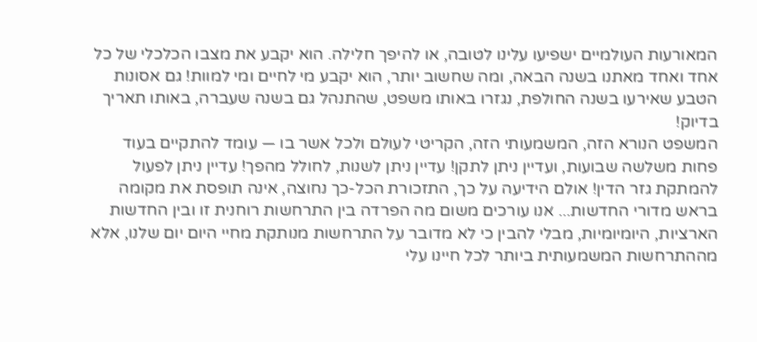המאורעות העולמיים ישפיעו עלינו לטובה, או להיפך חלילה. הוא יקבע את מצבו הכלכלי של כל אחד ואחד מאתנו בשנה הבאה, ומה שחשוב יותר, הוא יקבע מי לחיים ומי למוות! גם אסונות הטבע שאירעו בשנה החולפת, נגזרו באותו משפט, שהתנהל גם בשנה שעברה, באותו תאריך בדיוק!
המשפט הנורא הזה, המשמעותי הזה, הקריטי לעולם ולכל אשר בו — עומד להתקיים בעוד פחות משלשה שבועות, ועדיין ניתן לתקן! עדיין ניתן לשנות, לחולל מהפך! עדיין ניתן לפעול להמתקת גזר הדין! אולם הידיעה על כך, התזכורת הכל-כך נחוצה, אינה תופסת את מקומה בראש מדורי החדשות... אנו עורכים משום מה הפרדה בין התרחשות רוחנית זו ובין החדשות הארציות, היומיומיות, מבלי להבין כי לא מדובר על התרחשות מנותקת מחיי היום יום שלנו, אלא מההתרחשות המשמעותית ביותר לכל חיינו עלי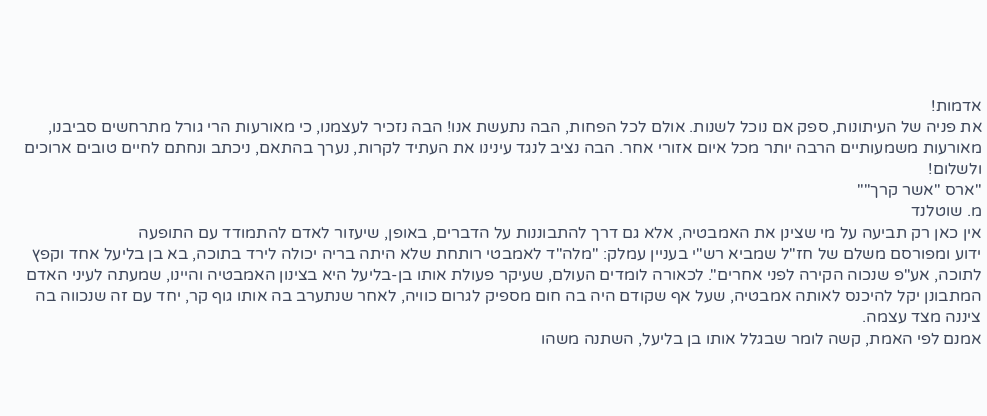אדמות!
את פניה של העיתונות, ספק אם נוכל לשנות. אולם לכל הפחות, הבה נתעשת אנו! הבה נזכיר לעצמנו, כי מאורעות הרי גורל מתרחשים סביבנו, מאורעות משמעותיים הרבה יותר מכל איום אזורי אחר. הבה נציב לנגד עינינו את העתיד לקרות, נערך בהתאם, ניכתב ונחתם לחיים טובים ארוכים ולשלום!
"ארס "אשר קרך""
מ. שוטלנד
אין כאן רק תביעה על מי שצינן את האמבטיה, אלא גם דרך להתבוננות על הדברים, באופן, שיעזור לאדם להתמודד עם התופעה
ידוע ומפורסם משלם של חז"ל שמביא רש"י בעניין עמלק: "מלה"ד לאמבטי רותחת שלא היתה בריה יכולה לירד בתוכה, בא בן בליעל אחד וקפץ לתוכה, אע"פ שנכוה הקירה לפני אחרים". לכאורה לומדים העולם, שעיקר פעולת אותו בן-בליעל היא בצינון האמבטיה והיינו, שמעתה לעיני האדם המתבונן יקל להיכנס לאותה אמבטיה, שעל אף שקודם היה בה חום מספיק לגרום כוויה, לאחר שנתערב בה אותו גוף קר, יחד עם זה שנכווה בה ציננה מצד עצמה.
אמנם לפי האמת, קשה לומר שבגלל אותו בן בליעל, השתנה משהו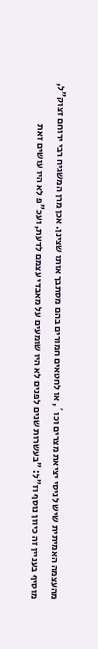מהעצמה האמיתית שיש לניסי יציאת מצרים וכו´, או לחטאים חמורים בהם מסתבך אותו שצינן. אכן מרן המשגיח רבי ירוחם זצוק"ל, מוסיף בעניין זה כיוון נוסף וז"ל: "בעשרות שנים לפנים לא היו שומעים על מאבדי עצמם לדעת, ועכ"פ לא היו עושים זאת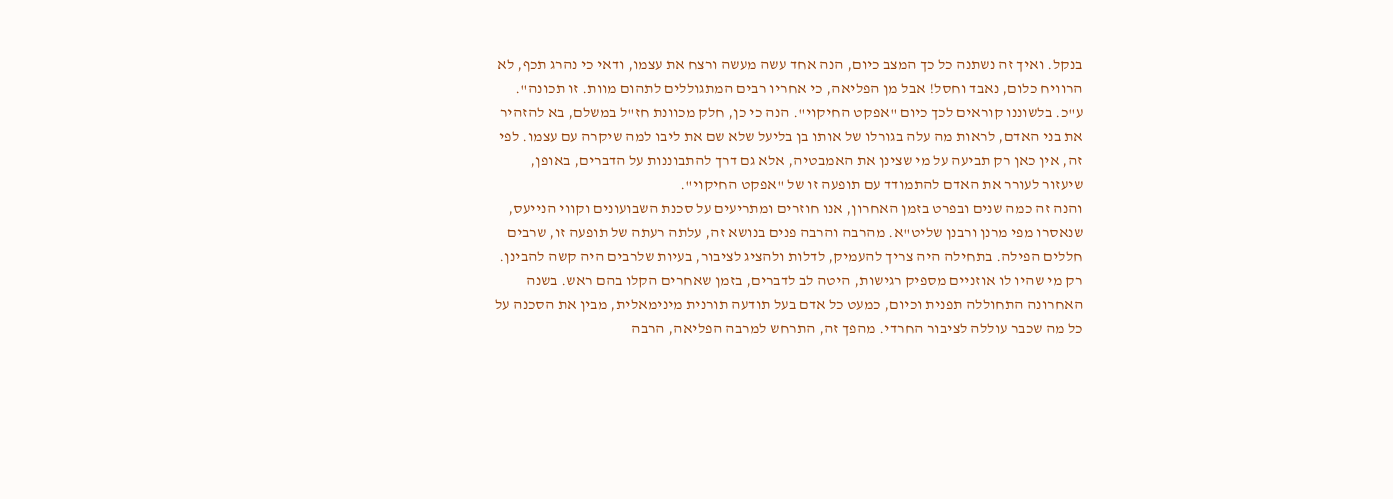בנקל. ואיך זה נשתנה כל כך המצב כיום, הנה אחד עשה מעשה ורצח את עצמו, ודאי כי נהרג תכף, לא הרוויח כלום, נאבד וחסל! אבל מן הפליאה, כי אחריו רבים המתגוללים לתהום מוות. זו תכונה". ע"כ. בלשוננו קוראים לכך כיום "אפקט החיקוי". הנה כי כן, חלק מכוונת חז"ל במשלם, בא להזהיר את בני האדם, לראות מה עלה בגורלו של אותו בן בליעל שלא שם את ליבו למה שיקרה עם עצמו. לפי זה, אין כאן רק תביעה על מי שצינן את האמבטיה, אלא גם דרך להתבוננות על הדברים, באופן, שיעזור לעורר את האדם להתמודד עם תופעה זו של "אפקט החיקוי".
והנה זה כמה שנים ובפרט בזמן האחרון, אנו חוזרים ומתריעים על סכנת השבועונים וקווי הנייעס, שנאסרו מפי מרנן ורבנן שליט"א. מהרבה והרבה פנים בנושא זה, עלתה רעתה של תופעה זו, שרבים חללים הפילה. בתחילה היה צריך להעמיק, לדלות ולהציג לציבור, בעיות שלרבים היה קשה להבינן. רק מי שהיו לו אוזניים מספיק רגישות, היטה לב לדברים, בזמן שאחרים הקלו בהם ראש. בשנה האחרונה התחוללה תפנית וכיום, כמעט כל אדם בעל תודעה תורנית מינימאלית, מבין את הסכנה על כל מה שכבר עוללה לציבור החרדי. מהפך זה, התרחש למרבה הפליאה, הרבה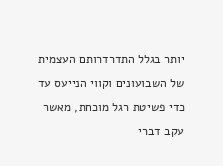יותר בגלל התדרדרותם העצמית של השבועונים וקווי הנייעס עד כדי פשיטת רגל מוכחת, מאשר עקב דברי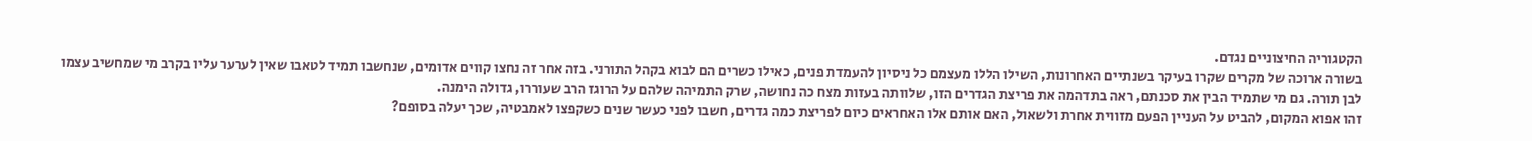הקטגוריה החיצוניים נגדם.
בשורה ארוכה של מקרים שקרו בעיקר בשנתיים האחרונות, השילו הללו מעצמם כל ניסיון להעמדת פנים, כאילו כשרים הם לבוא בקהל התורני. בזה אחר זה נחצו קווים אדומים, שנחשבו תמיד לטאבו שאין לערער עליו בקרב מי שמחשיב עצמו לבן תורה. גם מי שתמיד הבין את סכנתם, ראה בתדהמה את פריצת הגדרים הזו, שלוותה בעזות מצח כה נחושה, שרק התמיהה שלהם על הרוגז הרב שעוררו, גדולה הימנה.
זהו אפוא המקום, להביט על העניין הפעם מזווית אחרת ולשאול, האם אותם אלו האחראים כיום לפריצת כמה גדרים, חשבו לפני כעשר שנים כשקפצו לאמבטיה, שכך יעלה בסופם?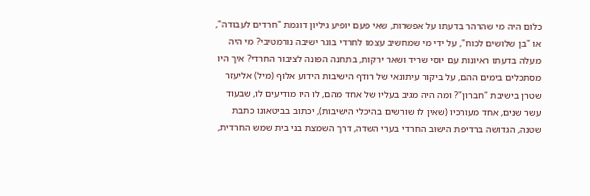כלום היה מי שהרהר בדעתו על אפשרות, שאי פעם יופיע גיליון דוגמת "חרדים לעבודה", או "בן שלושים לכוח", על ידי מי שמחשיב עצמו לחרדי בוגר ישיבה נורמטיבי? מי היה מעלה בדעתו ראיונות עם יוסי שריד ושאר ירקות, בתחנה הפונה לציבור החרדי? איך היו מסתכלים בימים ההם, על ביקור עיתונאי של רודף הישיבות הידוע אלוף (מיל) אליעזר שטרן בישיבת "חברון"? ומה היה מגיב בעליו של אחד מהם, לו היו מודיעים לו, שבעוד עשר שנים, אחד מעורכיו (שאין לו שורשים בהיכלי הישיבות), יכתוב בביטאונו כתבת שטנה, הגדושה ברדיפת הישוב החרדי בערי השדה, דרך השמצת בני בית שמש החרדית,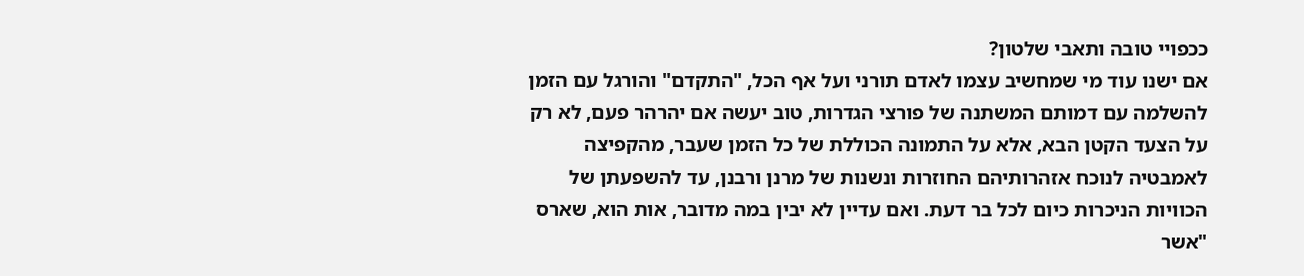ככפויי טובה ותאבי שלטון?
אם ישנו עוד מי שמחשיב עצמו לאדם תורני ועל אף הכל, "התקדם" והורגל עם הזמן להשלמה עם דמותם המשתנה של פורצי הגדרות, טוב יעשה אם יהרהר פעם, לא רק על הצעד הקטן הבא, אלא על התמונה הכוללת של כל הזמן שעבר, מהקפיצה לאמבטיה לנוכח אזהרותיהם החוזרות ונשנות של מרנן ורבנן, עד להשפעתן של הכוויות הניכרות כיום לכל בר דעת. ואם עדיין לא יבין במה מדובר, אות הוא, שארס "אשר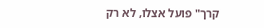קרך" פועל אצלו, לא רק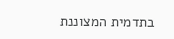בתדמית המצוננת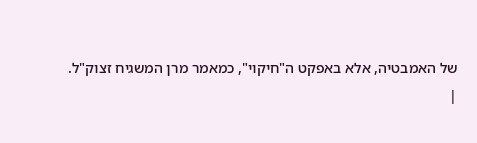של האמבטיה, אלא באפקט ה"חיקוי", כמאמר מרן המשגיח זצוק"ל.
|